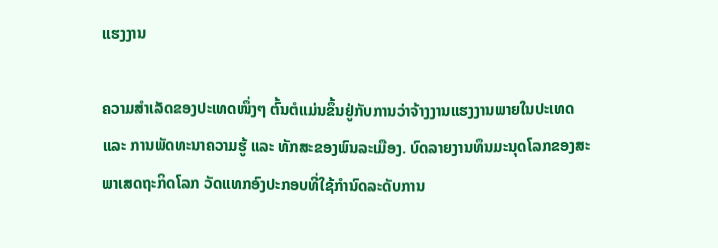ແຮງງານ

ຄວາມສຳເລັດຂອງປະເທດໜຶ່ງໆ ຕົ້ນຕໍແມ່ນຂຶ້ນຢູ່ກັບການວ່າຈ້າງງານແຮງງານພາຍໃນປະເທດ ແລະ ການພັດທະນາຄວາມຮູ້ ແລະ ທັກສະຂອງພົນລະເມືອງ. ບົດລາຍງານທຶນມະນຸດໂລກຂອງສະພາເສດຖະກິດໂລກ ວັດແທກອົງປະກອບທີ່ໃຊ້ກຳນົດລະດັບການ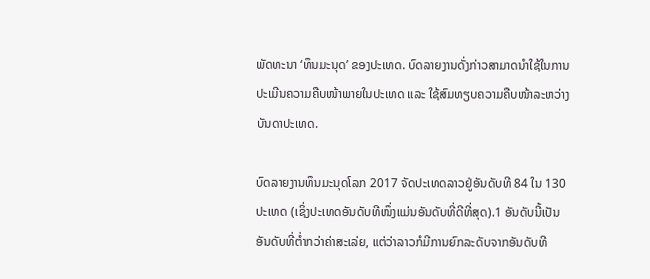ພັດທະນາ ‘ທຶນມະນຸດ’ ຂອງປະເທດ. ບົດລາຍງານດັ່ງກ່າວສາມາດນຳໃຊ້ໃນການປະເມີນຄວາມຄືບໜ້າພາຍໃນປະເທດ ແລະ ໃຊ້ສົມທຽບຄວາມຄືບໜ້າລະຫວ່າງບັນດາປະເທດ.

ບົດລາຍງານທຶນມະນຸດໂລກ 2017 ຈັດປະເທດລາວຢູ່ອັນດັບທີ 84 ໃນ 130 ປະເທດ (ເຊິ່ງປະເທດອັນດັບທີໜຶ່ງແມ່ນອັນດັບທີ່ດີທີ່ສຸດ).1 ອັນດັບນີ້ເປັນອັນດັບທີ່ຕ່ຳກວ່າຄ່າສະເລ່ຍ, ແຕ່ວ່າລາວກໍມີການຍົກລະດັບຈາກອັນດັບທີ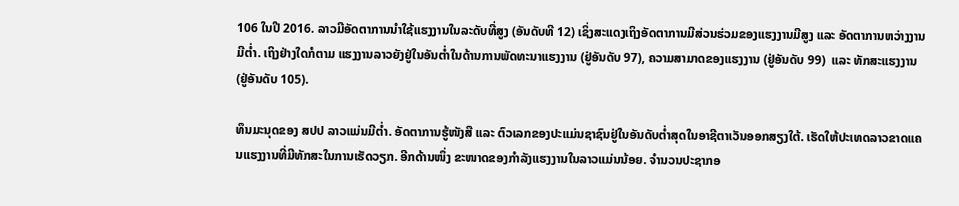106 ໃນປີ 2016. ລາວມີອັດຕາການນຳໃຊ້ແຮງງານໃນລະດັບທີ່ສູງ (ອັນດັບທີ 12) ເຊິ່ງສະແດງເຖິງອັດຕາການມີສ່ວນຮ່ວມຂອງແຮງງານມີສູງ ແລະ ອັດຕາການຫວ່າງງານມີຕ່ຳ. ເຖິງຢ່າງໃດກໍຕາມ ແຮງງານລາວຍັງຢູ່ໃນອັນຕ່ຳໃນດ້ານການພັດທະນາແຮງງານ (ຢູ່ອັນດັບ 97), ຄວາມສາມາດຂອງແຮງງານ (ຢູ່ອັນດັບ 99)  ແລະ ທັກສະແຮງງານ (ຢູ່ອັນດັບ 105).

ທຶນມະນຸດຂອງ ສປປ ລາວແມ່ນມີຕ່ຳ. ອັດຕາການຮູ້ໜັງສື ແລະ ຕົວເລກຂອງປະແມ່ນຊາຊົນຢູ່ໃນອັນດັບຕ່ຳສຸດໃນອາຊີຕາເວັນອອກສຽງໃຕ້. ເຮັດໃຫ້ປະເທດລາວຂາດແຄນແຮງງານທີ່ມີທັກສະໃນການເຮັດວຽກ. ອີກດ້ານໜຶ່ງ ຂະໜາດຂອງກຳລັງແຮງງານໃນລາວແມ່ນນ້ອຍ. ຈຳນວນປະຊາກອ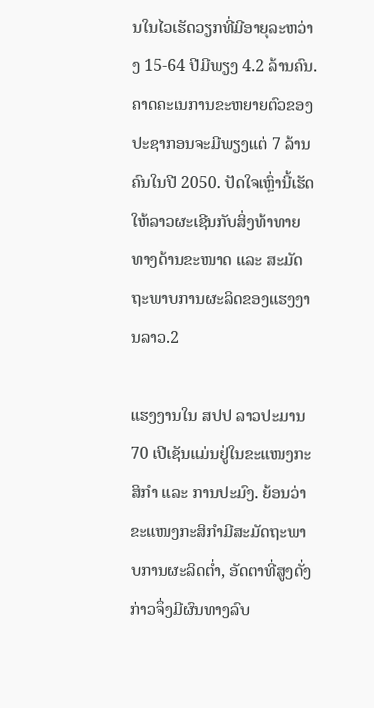ນໃນໄວເຮັດວຽກທີ່ມີອາຍຸລະຫວ່າງ 15-64 ປີມີພຽງ 4.2 ລ້ານຄົນ. ຄາດຄະເນການຂະຫຍາຍຕົວຂອງປະຊາກອນຈະມີພຽງແຕ່ 7 ລ້ານຄົນໃນປີ 2050. ປັດໃຈເຫຼົ່ານີ້ເຮັດໃຫ້ລາວຜະເຊີນກັບສິ່ງທ້າທາຍທາງດ້ານຂະໜາດ ແລະ ສະມັດຖະພາບການຜະລິດຂອງແຮງງານລາວ.2

ແຮງງານໃນ ສປປ ລາວປະມານ 70 ເປີເຊັນແມ່ນຢູ່ໃນຂະແໜງກະສິກຳ ແລະ ການປະມົງ. ຍ້ອນວ່າຂະແໜງກະສິກຳມີສະມັດຖະພາບການຜະລິດຕ່ຳ, ອັດຕາທີ່ສູງດັ່ງກ່າວຈຶ່ງມີຜົນທາງລົບ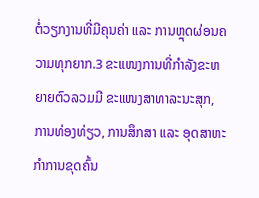ຕໍ່ວຽກງານທີ່ມີຄຸນຄ່າ ແລະ ການຫຼຸດຜ່ອນຄວາມທຸກຍາກ.3 ຂະແໜງການທີ່ກຳລັງຂະຫຍາຍຕົວລວມມີ ຂະແໜງສາທາລະນະສຸກ, ການທ່ອງທ່ຽວ, ການສຶກສາ ແລະ ອຸດສາຫະກຳການຂຸດຄົ້ນ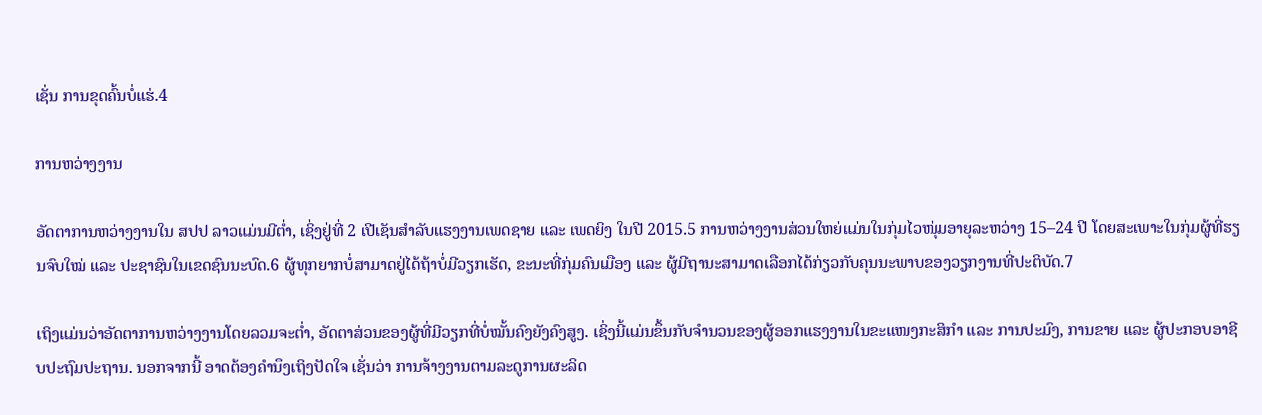ເຊັ່ນ ການຂຸດຄົ້ນບໍ່ແຮ່.4

ການຫວ່າງງານ

ອັດຕາການຫວ່າງງານໃນ ສປປ ລາວແມ່ນມີຕ່ຳ, ເຊິ່ງຢູ່ທີ່ 2 ເປີເຊັນສຳລັບແຮງງານເພດຊາຍ ແລະ ເພດຍິງ ໃນປີ 2015.5 ການຫວ່າງງານສ່ວນໃຫຍ່ແມ່ນໃນກຸ່ມໄວໜຸ່ມອາຍຸລະຫວ່າງ 15–24 ປີ ໂດຍສະເພາະໃນກຸ່ມຜູ້ທີ່ຮຽນຈົບໃໝ່ ແລະ ປະຊາຊົນໃນເຂດຊົນນະບົດ.6 ຜູ້ທຸກຍາກບໍ່ສາມາດຢູ່ໄດ້ຖ້າບໍ່ມີວຽກເຮັດ, ຂະນະທີ່ກຸ່ມຄົນເມືອງ ແລະ ຜູ້ມີຖານະສາມາດເລືອກໄດ້ກ່ຽວກັບຄຸນນະພາບຂອງວຽກງານທີ່ປະຕິບັດ.7

ເຖິງແມ່ນວ່າອັດຕາການຫວ່າງງານໂດຍລວມຈະຕ່ຳ, ອັດຕາສ່ວນຂອງຜູ້ທີ່ມີວຽກທີ່ບໍ່ໝັ້ນຄົງຍັງຄົງສູງ. ເຊິ່ງນີ້ແມ່ນຂຶ້ນກັບຈຳນວນຂອງຜູ້ອອກແຮງງານໃນຂະແໜງກະສິກຳ ແລະ ການປະມົງ, ການຂາຍ ແລະ ຜູ້ປະກອບອາຊີບປະຖົມປະຖານ. ນອກຈາກນີ້ ອາດຕ້ອງຄຳນຶງເຖິງປັດໃຈ ເຊັ່ນວ່າ ການຈ້າງງານຕາມລະດູການຜະລິດ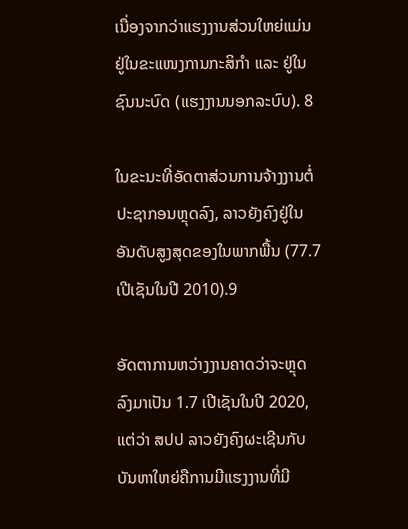ເນື່ອງຈາກວ່າແຮງງານສ່ວນໃຫຍ່ແມ່ນຢູ່ໃນຂະແໜງການກະສິກຳ ແລະ ຢູ່ໃນຊົນນະບົດ (ແຮງງານນອກລະບົບ). 8

ໃນຂະນະທີ່ອັດຕາສ່ວນການຈ້າງງານຕໍ່ປະຊາກອນຫຼຸດລົງ, ລາວຍັງຄົງຢູ່ໃນອັນດັບສູງສຸດຂອງໃນພາກພື້ນ (77.7 ເປີເຊັນໃນປີ 2010).9

ອັດຕາການຫວ່າງງານຄາດວ່າຈະຫຼຸດລົງມາເປັນ 1.7 ເປີເຊັນໃນປີ 2020, ແຕ່ວ່າ ສປປ ລາວຍັງຄົງຜະເຊີນກັບບັນຫາໃຫຍ່ຄືການມີແຮງງານທີ່ມີ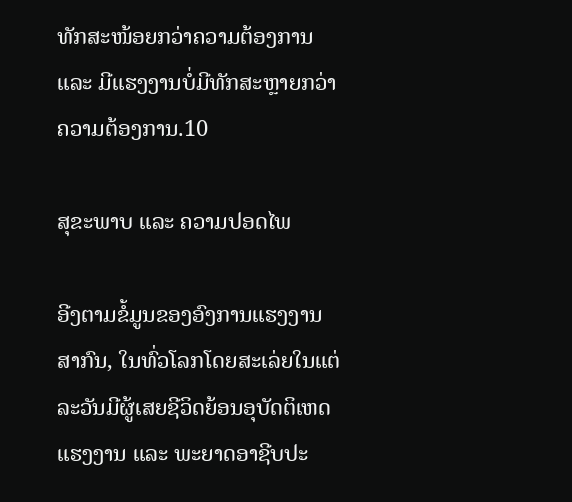ທັກສະໜ້ອຍກວ່າຄວາມຕ້ອງການ ແລະ ມີແຮງງານບໍ່ມີທັກສະຫຼາຍກວ່າຄວາມຕ້ອງການ.10

ສຸຂະພາບ ແລະ ຄວາມປອດໄພ

ອີງຕາມຂໍ້ມູນຂອງອົງການແຮງງານສາກົນ, ໃນທົ່ວໂລກໂດຍສະເລ່ຍໃນແຕ່ລະວັນມີຜູ້ເສຍຊີວິດຍ້ອນອຸບັດຕິເຫດແຮງງານ ແລະ ພະຍາດອາຊີບປະ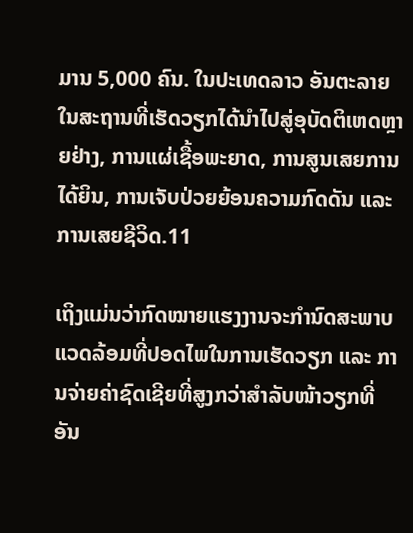ມານ 5,000 ຄົນ. ໃນປະເທດລາວ ອັນຕະລາຍໃນສະຖານທີ່ເຮັດວຽກໄດ້ນຳໄປສູ່ອຸບັດຕິເຫດຫຼາຍຢ່າງ, ການແຜ່ເຊື້ອພະຍາດ, ການສູນເສຍການໄດ້ຍິນ, ການເຈັບປ່ວຍຍ້ອນຄວາມກົດດັນ ແລະ ການເສຍຊີວິດ.11

ເຖິງແມ່ນວ່າກົດໝາຍແຮງງານຈະກຳນົດສະພາບແວດລ້ອມທີ່ປອດໄພໃນການເຮັດວຽກ ແລະ ການຈ່າຍຄ່າຊົດເຊີຍທີ່ສູງກວ່າສຳລັບໜ້າວຽກທີ່ອັນ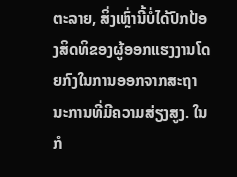ຕະລາຍ, ສິ່ງເຫຼົ່ານີ້ບໍ່ໄດ້ປົກປ້ອງສິດທິຂອງຜູ້ອອກແຮງງານໂດຍກົງໃນການອອກຈາກສະຖານະການທີ່ມີຄວາມສ່ຽງສູງ. ໃນກໍ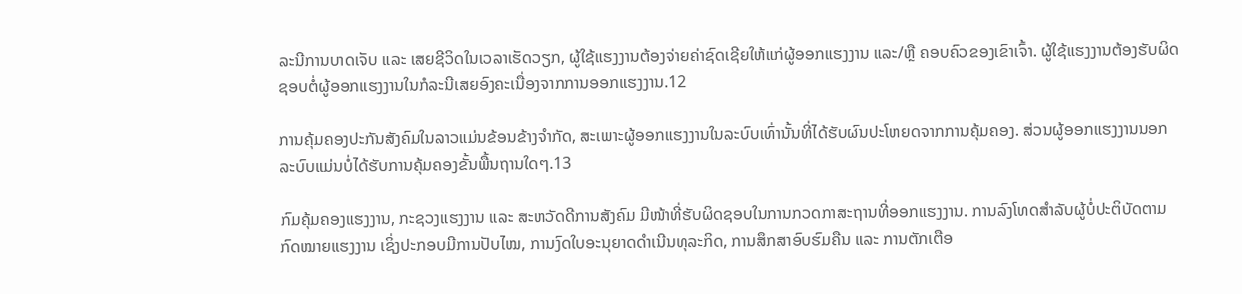ລະນີການບາດເຈັບ ແລະ ເສຍຊີວິດໃນເວລາເຮັດວຽກ, ຜູ້ໃຊ້ແຮງງານຕ້ອງຈ່າຍຄ່າຊົດເຊີຍໃຫ້ແກ່ຜູ້ອອກແຮງງານ ແລະ/ຫຼື ຄອບຄົວຂອງເຂົາເຈົ້າ. ຜູ້ໃຊ້ແຮງງານຕ້ອງຮັບຜິດຊອບຕໍ່ຜູ້ອອກແຮງງານໃນກໍລະນີເສຍອົງຄະເນື່ອງຈາກການອອກແຮງງານ.12

ການຄຸ້ມຄອງປະກັນສັງຄົມໃນລາວແມ່ນຂ້ອນຂ້າງຈຳກັດ, ສະເພາະຜູ້ອອກແຮງງານໃນລະບົບເທົ່ານັ້ນທີ່ໄດ້ຮັບຜົນປະໂຫຍດຈາກການຄຸ້ມຄອງ. ສ່ວນຜູ້ອອກແຮງງານນອກລະບົບແມ່ນບໍ່ໄດ້ຮັບການຄຸ້ມຄອງຂັ້ນພື້ນຖານໃດໆ.13

ກົມຄຸ້ມຄອງແຮງງານ, ກະຊວງແຮງງານ ແລະ ສະຫວັດດີການສັງຄົມ ມີໜ້າທີ່ຮັບຜິດຊອບໃນການກວດກາສະຖານທີ່ອອກແຮງງານ. ການລົງໂທດສຳລັບຜູ້ບໍ່ປະຕິບັດຕາມກົດໝາຍແຮງງານ ເຊິ່ງປະກອບມີການປັບໄໝ, ການງົດໃບອະນຸຍາດດຳເນີນທຸລະກິດ, ການສຶກສາອົບຮົມຄືນ ແລະ ການຕັກເຕືອ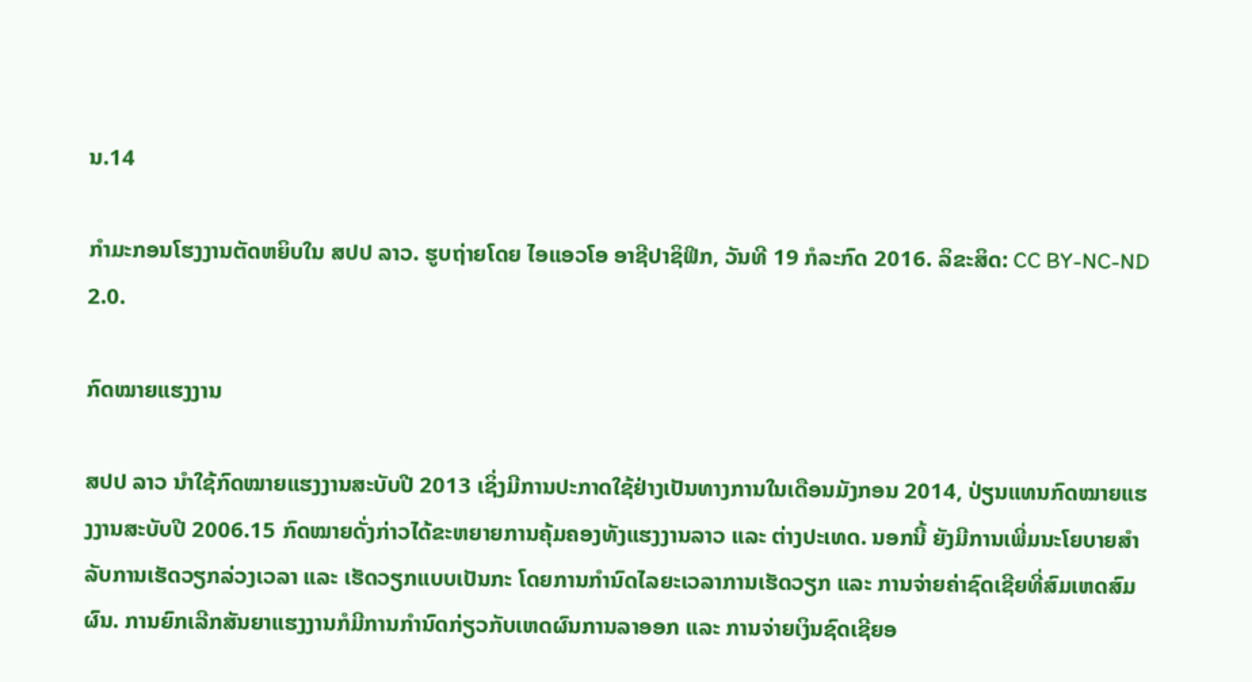ນ.14

ກຳມະກອນໂຮງງານຕັດຫຍິບໃນ ສປປ ລາວ. ຮູບຖ່າຍໂດຍ ໄອແອວໂອ ອາຊີປາຊິຟິກ, ວັນທີ 19 ກໍລະກົດ 2016. ລິຂະສິດ: CC BY-NC-ND 2.0.

ກົດໝາຍແຮງງານ

ສປປ ລາວ ນຳໃຊ້ກົດໝາຍແຮງງານສະບັບປີ 2013 ເຊິ່ງມີການປະກາດໃຊ້ຢ່າງເປັນທາງການໃນເດືອນມັງກອນ 2014, ປ່ຽນແທນກົດໝາຍແຮງງານສະບັບປີ 2006.15 ກົດໝາຍດັ່ງກ່າວໄດ້ຂະຫຍາຍການຄຸ້ມຄອງທັງແຮງງານລາວ ແລະ ຕ່າງປະເທດ. ນອກນີ້ ຍັງມີການເພີ່ມນະໂຍບາຍສຳລັບການເຮັດວຽກລ່ວງເວລາ ແລະ ເຮັດວຽກແບບເປັນກະ ໂດຍການກຳນົດໄລຍະເວລາການເຮັດວຽກ ແລະ ການຈ່າຍຄ່າຊົດເຊີຍທີ່ສົມເຫດສົມຜົນ. ການຍົກເລີກສັນຍາແຮງງານກໍມີການກຳນົດກ່ຽວກັບເຫດຜົນການລາອອກ ແລະ ການຈ່າຍເງິນຊົດເຊີຍອ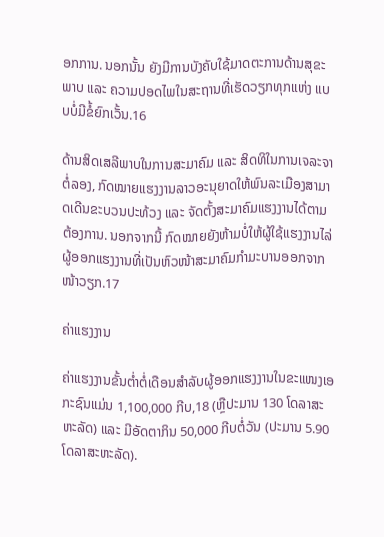ອກການ. ນອກນັ້ນ ຍັງມີການບັງຄັບໃຊ້ມາດຕະການດ້ານສຸຂະພາບ ແລະ ຄວາມປອດໄພໃນສະຖານທີ່ເຮັດວຽກທຸກແຫ່ງ ແບບບໍ່ມີຂໍ້ຍົກເວັ້ນ.16

ດ້ານສິດເສລີພາບໃນການສະມາຄົມ ແລະ ສິດທິໃນການເຈລະຈາຕໍ່ລອງ, ກົດໝາຍແຮງງານລາວອະນຸຍາດໃຫ້ພົນລະເມືອງສາມາດເດີນຂະບວນປະທ້ວງ ແລະ ຈັດຕັ້ງສະມາຄົມແຮງງານໄດ້ຕາມຕ້ອງການ. ນອກຈາກນີ້ ກົດໝາຍຍັງຫ້າມບໍ່ໃຫ້ຜູ້ໃຊ້ແຮງງານໄລ່ຜູ້ອອກແຮງງານທີ່ເປັນຫົວໜ້າສະມາຄົມກຳມະບານອອກຈາກໜ້າວຽກ.17

ຄ່າແຮງງານ

ຄ່າແຮງງານຂັ້ນຕ່ຳຕໍ່ເດືອນສຳລັບຜູ້ອອກແຮງງານໃນຂະແໜງເອກະຊົນແມ່ນ 1,100,000 ກີບ,18 (ຫຼືປະມານ 130 ໂດລາສະຫະລັດ) ແລະ ມີອັດຕາກິນ 50,000 ກີບຕໍ່ວັນ (ປະມານ 5.90 ໂດລາສະຫະລັດ).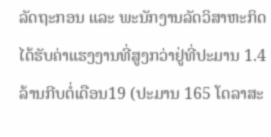ລັດຖະກອນ ແລະ ພະນັກງານລັດວິສາຫະກິດ ໄດ້ຮັບຄ່າແຮງງານທີ່ສູງກວ່າຢູ່ທີ່ປະມານ 1.4 ລ້ານກີບຕໍ່ເດືອນ19 (ປະມານ 165 ໂດລາສະ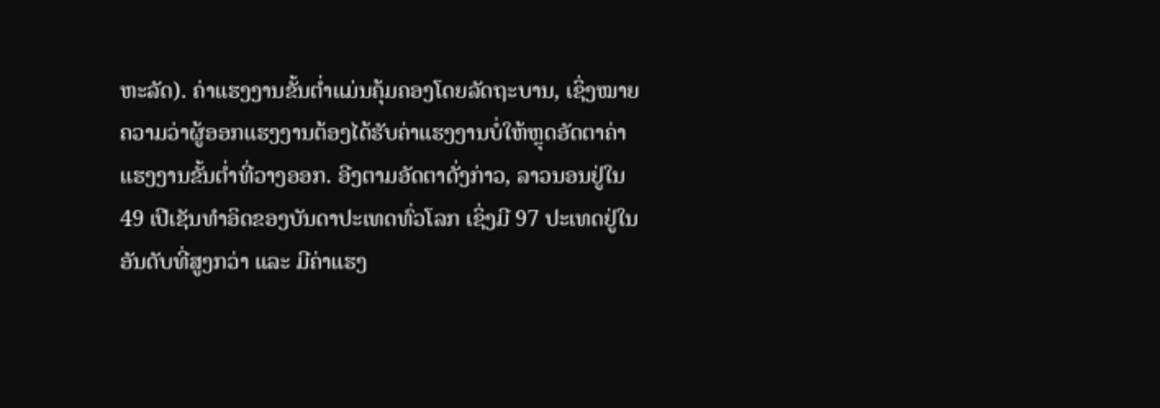ຫະລັດ). ຄ່າແຮງງານຂັ້ນຕ່ຳແມ່ນຄຸ້ມຄອງໂດຍລັດຖະບານ, ເຊິ່ງໝາຍຄວາມວ່າຜູ້ອອກແຮງງານຕ້ອງໄດ້ຮັບຄ່າແຮງງານບໍ່ໃຫ້ຫຼຸດອັດຕາຄ່າແຮງງານຂັ້ນຕ່ຳທີ່ວາງອອກ. ອີງຕາມອັດຕາດັ່ງກ່າວ, ລາວນອນຢູ່ໃນ 49 ເປີເຊັນທຳອິດຂອງບັນດາປະເທດທົ່ວໂລກ ເຊິ່ງມີ 97 ປະເທດຢູ່ໃນອັນດັບທີ່ສູງກວ່າ ແລະ ມີຄ່າແຮງ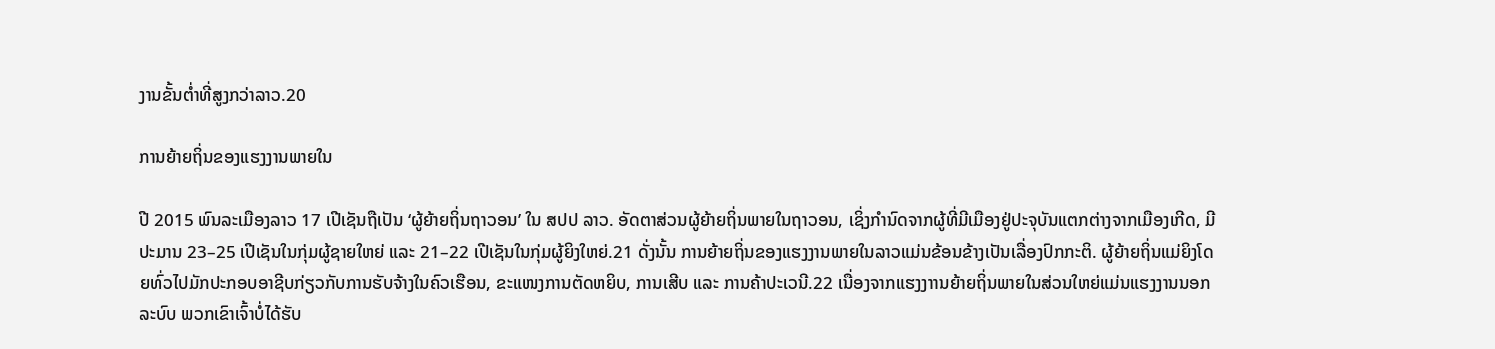ງານຂັ້ນຕ່ຳທີ່ສູງກວ່າລາວ.20

ການຍ້າຍຖິ່ນຂອງແຮງງານພາຍໃນ

ປີ 2015 ພົນລະເມືອງລາວ 17 ເປີເຊັນຖືເປັນ ‘ຜູ້ຍ້າຍຖິ່ນຖາວອນ’ ໃນ ສປປ ລາວ. ອັດຕາສ່ວນຜູ້ຍ້າຍຖິ່ນພາຍໃນຖາວອນ, ເຊິ່ງກຳນົດຈາກຜູ້ທີ່ມີເມືອງຢູ່ປະຈຸບັນແຕກຕ່າງຈາກເມືອງເກີດ, ມີປະມານ 23–25 ເປີເຊັນໃນກຸ່ມຜູ້ຊາຍໃຫຍ່ ແລະ 21–22 ເປີເຊັນໃນກຸ່ມຜູ້ຍິງໃຫຍ່.21 ດັ່ງນັ້ນ ການຍ້າຍຖິ່ນຂອງແຮງງານພາຍໃນລາວແມ່ນຂ້ອນຂ້າງເປັນເລື່ອງປົກກະຕິ. ຜູ້ຍ້າຍຖິ່ນແມ່ຍິງໂດຍທົ່ວໄປມັກປະກອບອາຊີບກ່ຽວກັບການຮັບຈ້າງໃນຄົວເຮືອນ, ຂະແໜງການຕັດຫຍິບ, ການເສີບ ແລະ ການຄ້າປະເວນີ.22 ເນື່ອງຈາກແຮງງາານຍ້າຍຖິ່ນພາຍໃນສ່ວນໃຫຍ່ແມ່ນແຮງງານນອກລະບົບ ພວກເຂົາເຈົ້າບໍ່ໄດ້ຮັບ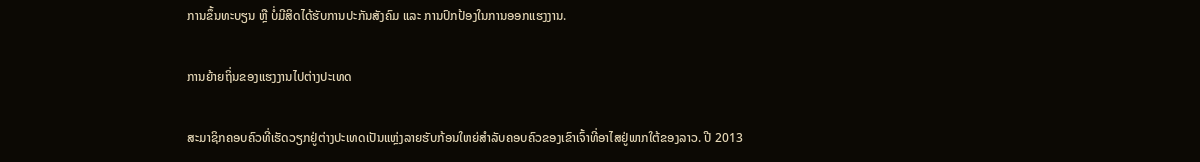ການຂຶ້ນທະບຽນ ຫຼື ບໍ່ມີສິດໄດ້ຮັບການປະກັນສັງຄົມ ແລະ ການປົກປ້ອງໃນການອອກແຮງງານ.

ການຍ້າຍຖິ່ນຂອງແຮງງານໄປຕ່າງປະເທດ

ສະມາຊິກຄອບຄົວທີ່ເຮັດວຽກຢູ່ຕ່າງປະເທດເປັນແຫຼ່ງລາຍຮັບກ້ອນໃຫຍ່ສຳລັບຄອບຄົວຂອງເຂົາເຈົ້າທີ່ອາໄສຢູ່ພາກໃຕ້ຂອງລາວ. ປີ 2013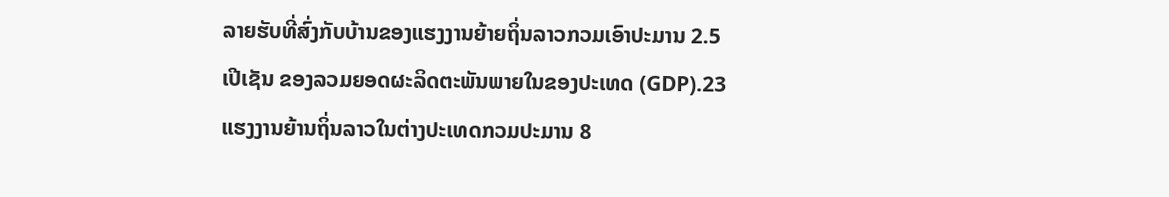ລາຍຮັບທີ່ສົ່ງກັບບ້ານຂອງແຮງງານຍ້າຍຖິ່ນລາວກວມເອົາປະມານ 2.5 ເປີເຊັນ ຂອງລວມຍອດຜະລິດຕະພັນພາຍໃນຂອງປະເທດ (GDP).23 ແຮງງານຍ້ານຖິ່ນລາວໃນຕ່າງປະເທດກວມປະມານ 8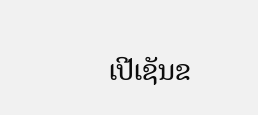ເປີເຊັນຂ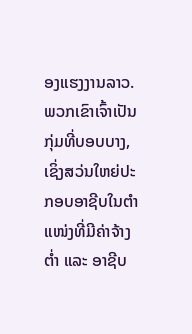ອງແຮງງານລາວ. ພວກເຂົາເຈົ້າເປັນກຸ່ມທີ່ບອບບາງ, ເຊິ່ງສວ່ນໃຫຍ່ປະກອບອາຊີບໃນຕຳແໜ່ງທີ່ມີຄ່າຈ້າງຕ່ຳ ແລະ ອາຊີບ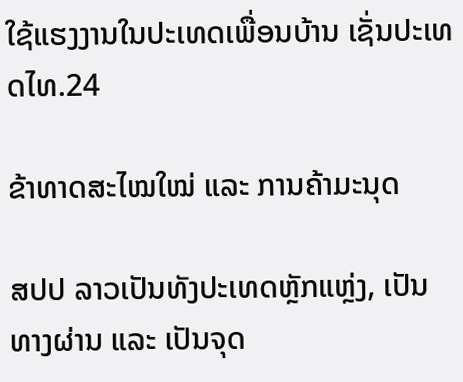ໃຊ້ແຮງງານໃນປະເທດເພື່ອນບ້ານ ເຊັ່ນປະເທດໄທ.24

ຂ້າທາດສະໄໝໃໝ່ ແລະ ການຄ້າມະນຸດ

ສປປ ລາວເປັນທັງປະເທດຫຼັກແຫຼ່ງ, ເປັນທາງຜ່ານ ແລະ ເປັນຈຸດ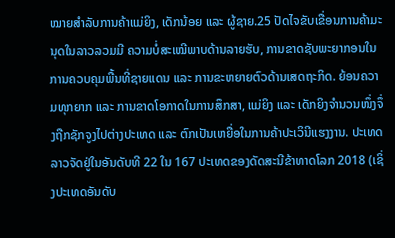ໝາຍສຳລັບການຄ້າແມ່ຍິງ, ເດັກນ້ອຍ ແລະ ຜູ້ຊາຍ.25 ປັດໄຈຂັບເຂື່ອນການຄ້າມະນຸດໃນລາວລວມມີ ຄວາມບໍ່ສະເໝີພາບດ້ານລາຍຮັບ, ການຂາດຊັບພະຍາກອນໃນການຄວບຄຸມພື້ນທີ່ຊາຍແດນ ແລະ ການຂະຫຍາຍຕົວດ້ານເສດຖະກິດ. ຍ້ອນຄວາມທຸກຍາກ ແລະ ການຂາດໂອກາດໃນການສຶກສາ, ແມ່ຍິງ ແລະ ເດັກຍິງຈຳນວນໜຶ່ງຈຶ່ງຖືກຊັກຈູງໄປຕ່າງປະເທດ ແລະ ຕົກເປັນເຫຍື່ອໃນການຄ້າປະເວິນີແຮງງານ. ປະເທດລາວຈັດຢູ່ໃນອັນດັບທີ 22 ໃນ 167 ປະເທດຂອງດັດສະນີຂ້າທາດໂລກ 2018 (ເຊິ່ງປະເທດອັນດັບ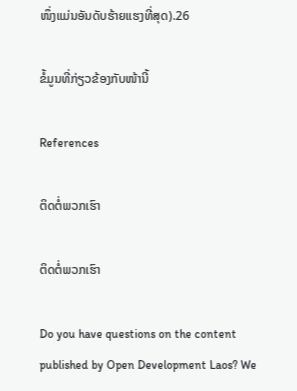ໜຶ່ງແມ່ນອັນດັບຮ້າຍແຮງທີ່ສຸດ).26

ຂໍ້ມູນທີ່ກ່ຽວຂ້ອງກັບໜ້ານີ້

References

ຕິດຕໍ່ພວກເຮົາ

ຕິດຕໍ່ພວກເຮົາ

Do you have questions on the content published by Open Development Laos? We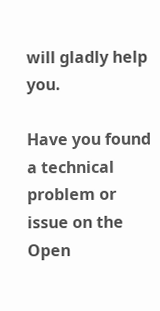will gladly help you.

Have you found a technical problem or issue on the Open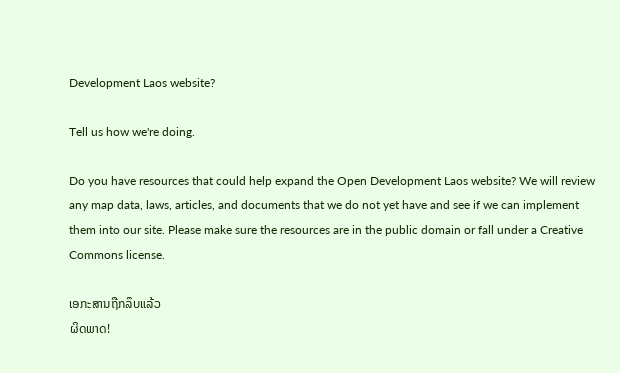Development Laos website?

Tell us how we're doing.

Do you have resources that could help expand the Open Development Laos website? We will review any map data, laws, articles, and documents that we do not yet have and see if we can implement them into our site. Please make sure the resources are in the public domain or fall under a Creative Commons license.

ເອກະສານຖືກລຶບແລ້ວ
ຜິດພາດ!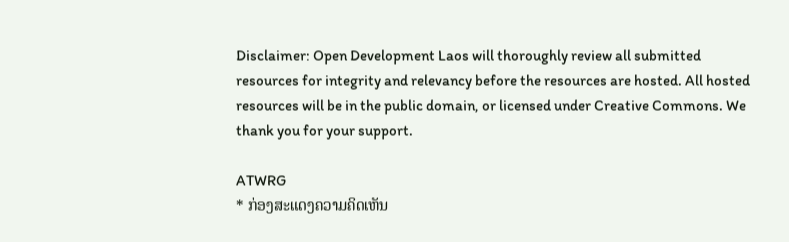Disclaimer: Open Development Laos will thoroughly review all submitted resources for integrity and relevancy before the resources are hosted. All hosted resources will be in the public domain, or licensed under Creative Commons. We thank you for your support.

ATWRG
* ກ່ອງສະແດງຄວາມຄິດເຫັນ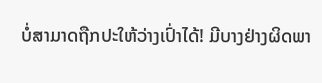ບໍ່ສາມາດຖືກປະໃຫ້ວ່າງເປົ່າໄດ້! ມີບາງຢ່າງຜິດພາ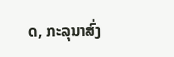ດ, ກະລຸນາສົ່ງ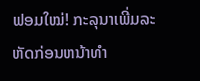ຟອມໃໝ່! ກະລຸນາເພີ່ມລະຫັດກ່ອນຫນ້າທໍາ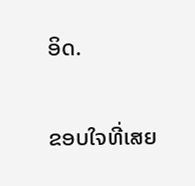ອິດ.

ຂອບໃຈທີ່ເສຍ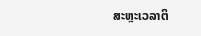ສະຫຼະເວລາຕິ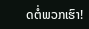ດຕໍ່ພວກເຮົາ!